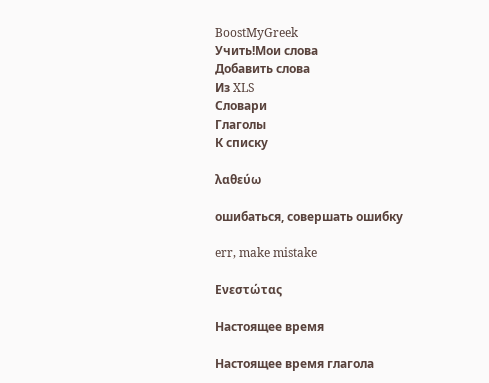BoostMyGreek
Учить!Мои слова
Добавить слова
Из XLS
Словари
Глаголы
К списку

λαθεύω

ошибаться, совершать ошибку

err, make mistake

Ενεστώτας

Настоящее время

Настоящее время глагола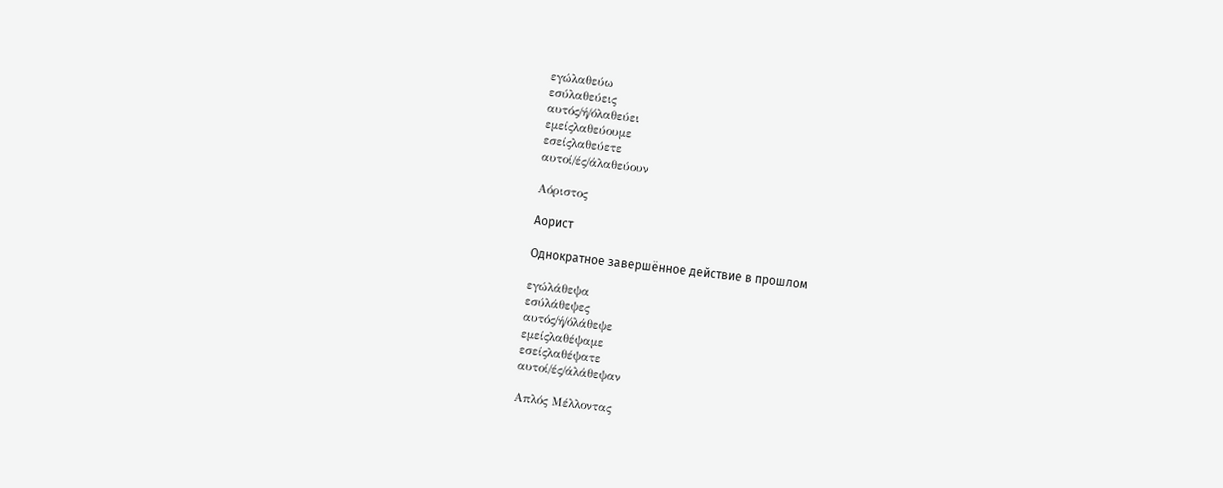εγώλαθεύω
εσύλαθεύεις
αυτός/ή/όλαθεύει
εμείςλαθεύουμε
εσείςλαθεύετε
αυτοί/ές/άλαθεύουν

Αόριστος

Аорист

Однократное завершённое действие в прошлом

εγώλάθεψα
εσύλάθεψες
αυτός/ή/όλάθεψε
εμείςλαθέψαμε
εσείςλαθέψατε
αυτοί/ές/άλάθεψαν

Απλός Μέλλοντας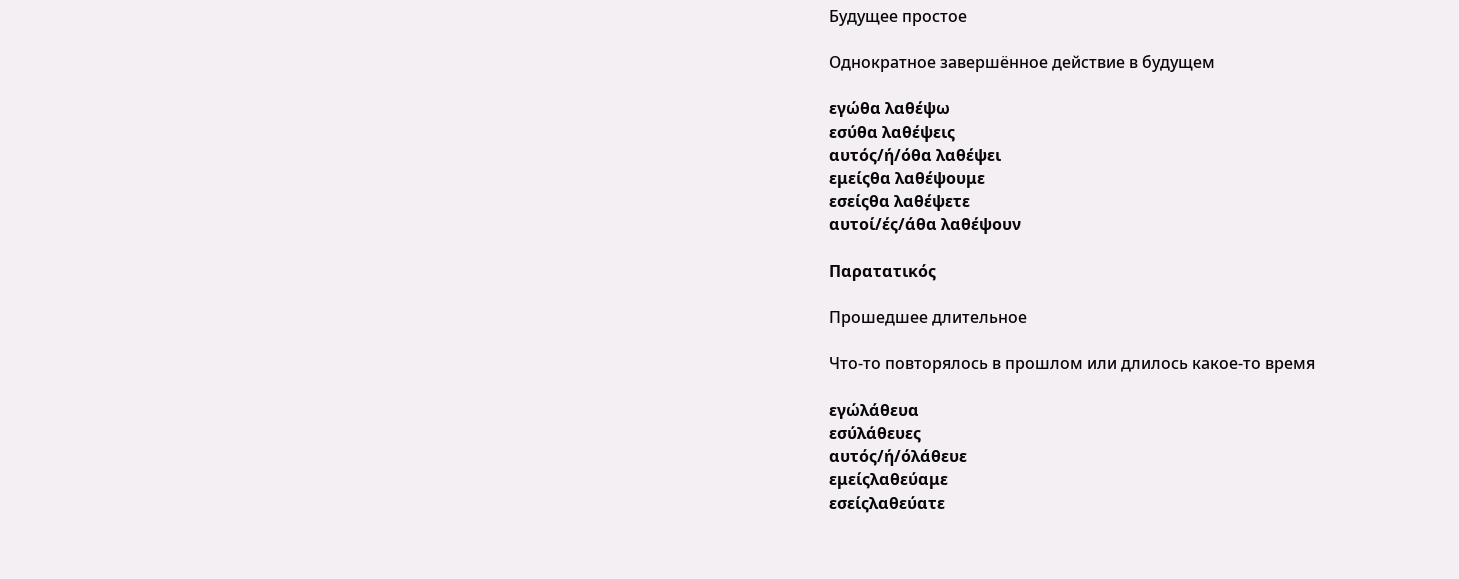Будущее простое

Однократное завершённое действие в будущем

εγώθα λαθέψω
εσύθα λαθέψεις
αυτός/ή/όθα λαθέψει
εμείςθα λαθέψουμε
εσείςθα λαθέψετε
αυτοί/ές/άθα λαθέψουν

Παρατατικός

Прошедшее длительное

Что-то повторялось в прошлом или длилось какое-то время

εγώλάθευα
εσύλάθευες
αυτός/ή/όλάθευε
εμείςλαθεύαμε
εσείςλαθεύατε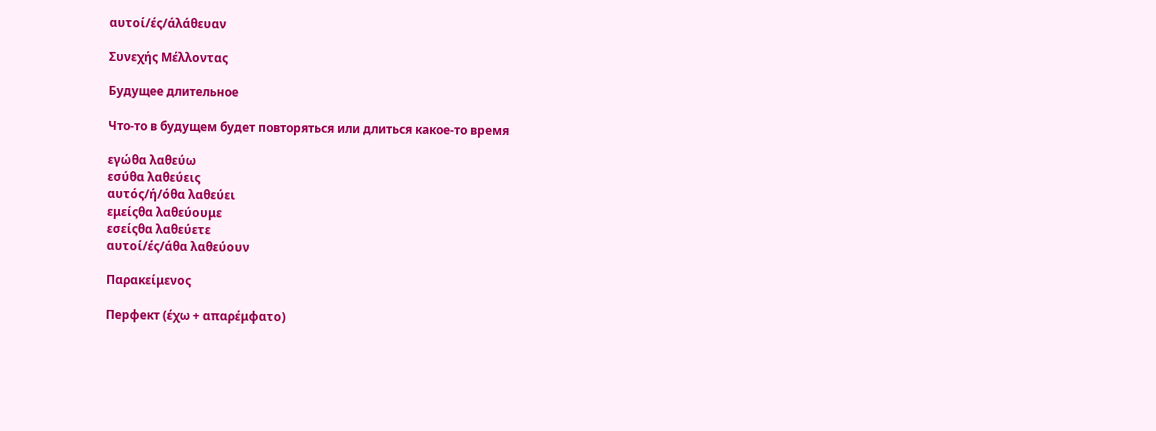αυτοί/ές/άλάθευαν

Συνεχής Μέλλοντας

Будущее длительное

Что-то в будущем будет повторяться или длиться какое-то время

εγώθα λαθεύω
εσύθα λαθεύεις
αυτός/ή/όθα λαθεύει
εμείςθα λαθεύουμε
εσείςθα λαθεύετε
αυτοί/ές/άθα λαθεύουν

Παρακείμενος

Перфект (έχω + απαρέμφατο)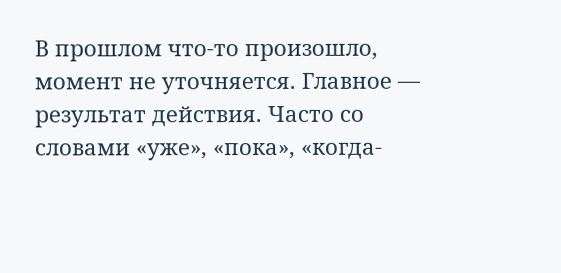В прошлом что-то произошло, момент не уточняется. Главное — результат действия. Часто со словами «уже», «пока», «когда-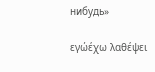нибудь»

εγώέχω λαθέψει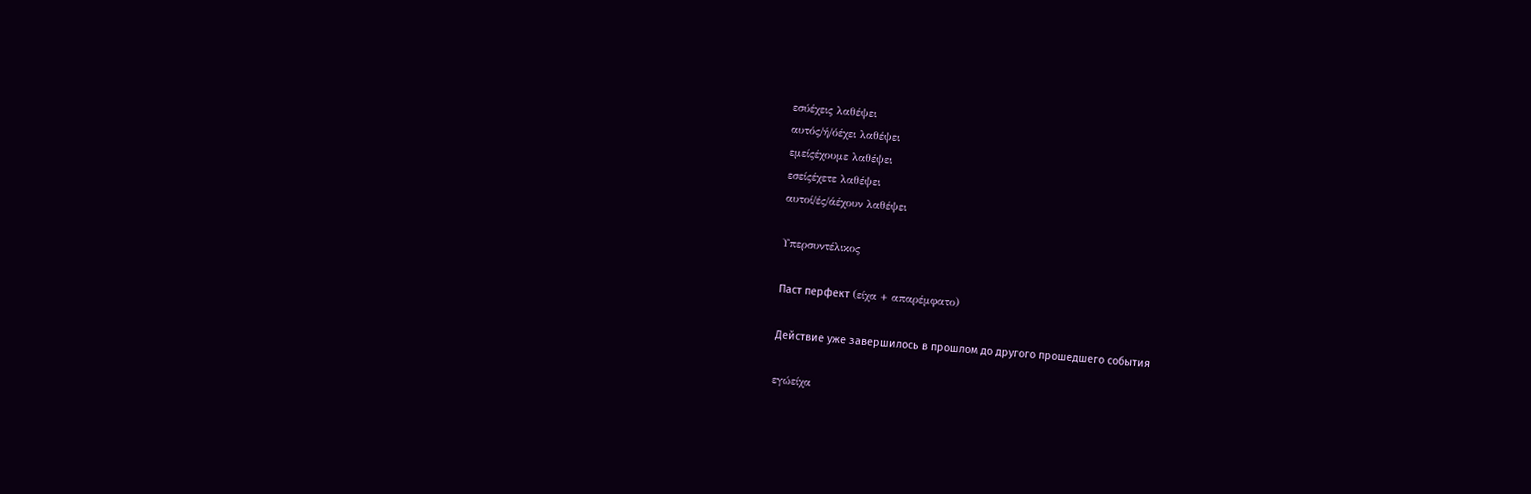εσύέχεις λαθέψει
αυτός/ή/όέχει λαθέψει
εμείςέχουμε λαθέψει
εσείςέχετε λαθέψει
αυτοί/ές/άέχουν λαθέψει

Υπερσυντέλικος

Паст перфект (είχα + απαρέμφατο)

Действие уже завершилось в прошлом до другого прошедшего события

εγώείχα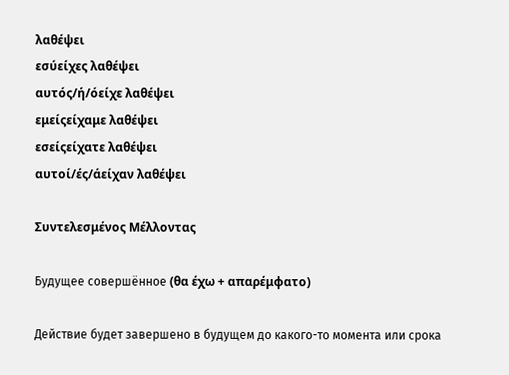λαθέψει
εσύείχες λαθέψει
αυτός/ή/όείχε λαθέψει
εμείςείχαμε λαθέψει
εσείςείχατε λαθέψει
αυτοί/ές/άείχαν λαθέψει

Συντελεσμένος Μέλλοντας

Будущее совершённое (θα έχω + απαρέμφατο)

Действие будет завершено в будущем до какого-то момента или срока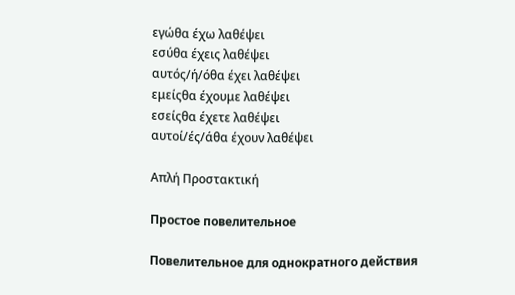εγώθα έχω λαθέψει
εσύθα έχεις λαθέψει
αυτός/ή/όθα έχει λαθέψει
εμείςθα έχουμε λαθέψει
εσείςθα έχετε λαθέψει
αυτοί/ές/άθα έχουν λαθέψει

Απλή Προστακτική

Простое повелительное

Повелительное для однократного действия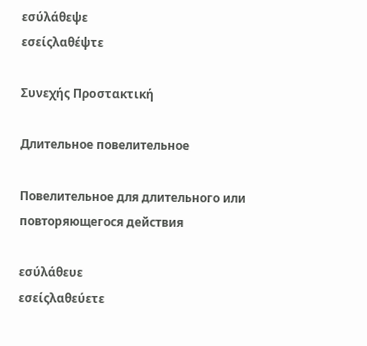εσύλάθεψε
εσείςλαθέψτε

Συνεχής Προστακτική

Длительное повелительное

Повелительное для длительного или повторяющегося действия

εσύλάθευε
εσείςλαθεύετε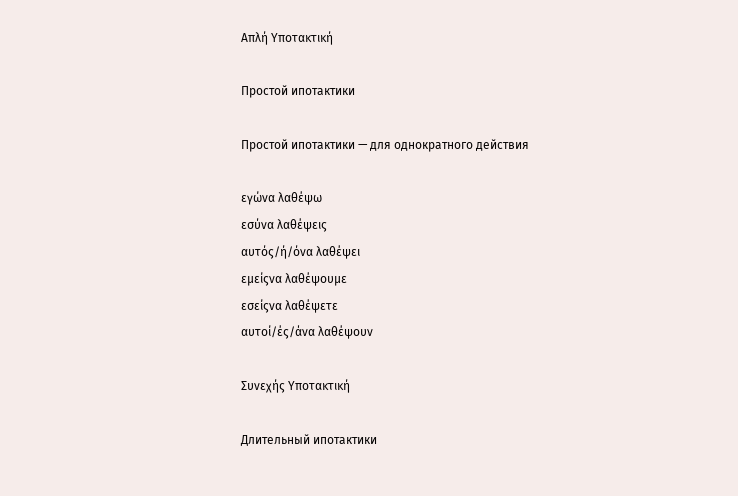Απλή Υποτακτική

Простой ипотактики

Простой ипотактики — для однократного действия

εγώνα λαθέψω
εσύνα λαθέψεις
αυτός/ή/όνα λαθέψει
εμείςνα λαθέψουμε
εσείςνα λαθέψετε
αυτοί/ές/άνα λαθέψουν

Συνεχής Υποτακτική

Длительный ипотактики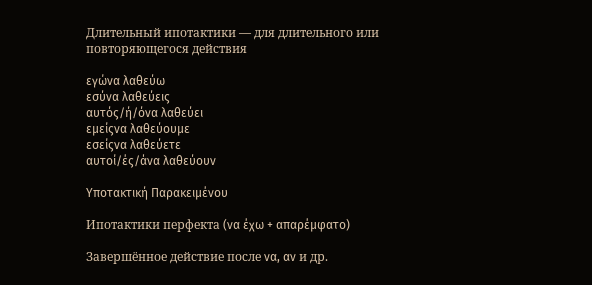Длительный ипотактики — для длительного или повторяющегося действия

εγώνα λαθεύω
εσύνα λαθεύεις
αυτός/ή/όνα λαθεύει
εμείςνα λαθεύουμε
εσείςνα λαθεύετε
αυτοί/ές/άνα λαθεύουν

Υποτακτική Παρακειμένου

Ипотактики перфекта (να έχω + απαρέμφατο)

Завершённое действие после να, αν и др.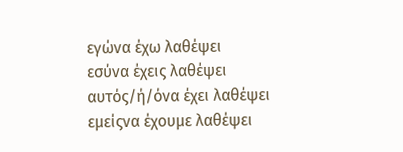εγώνα έχω λαθέψει
εσύνα έχεις λαθέψει
αυτός/ή/όνα έχει λαθέψει
εμείςνα έχουμε λαθέψει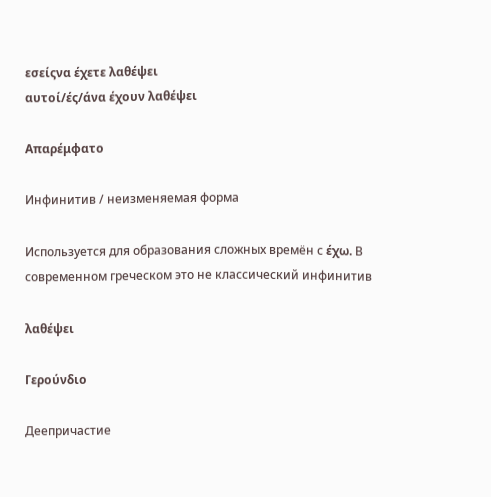εσείςνα έχετε λαθέψει
αυτοί/ές/άνα έχουν λαθέψει

Απαρέμφατο

Инфинитив / неизменяемая форма

Используется для образования сложных времён с έχω. В современном греческом это не классический инфинитив

λαθέψει

Γερούνδιο

Деепричастие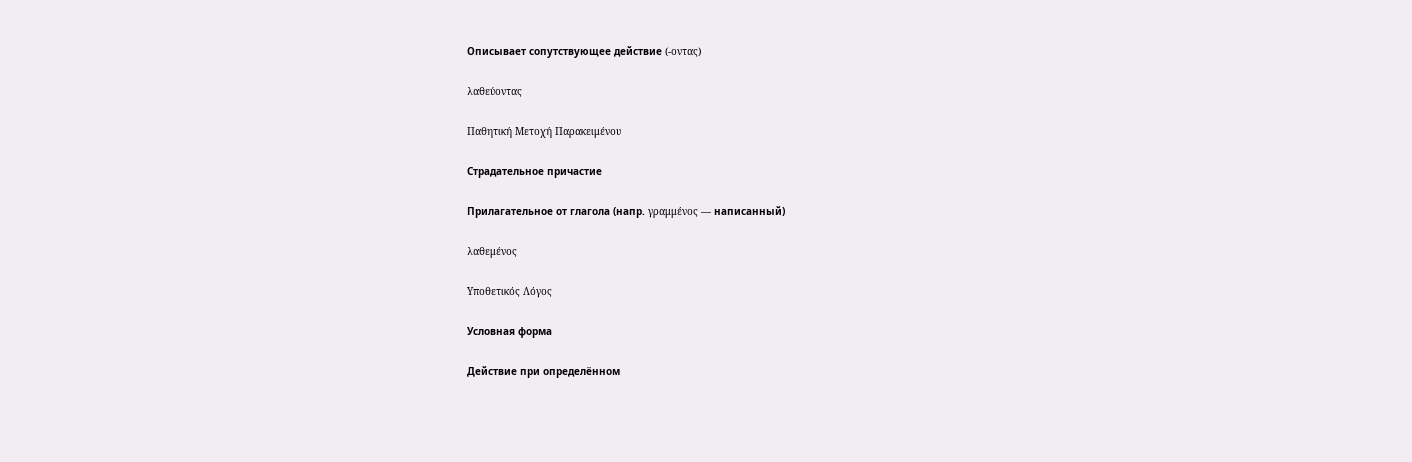Описывает сопутствующее действие (-οντας)

λαθεύοντας

Παθητική Μετοχή Παρακειμένου

Страдательное причастие

Прилагательное от глагола (напр. γραμμένος — написанный)

λαθεμένος

Υποθετικός Λόγος

Условная форма

Действие при определённом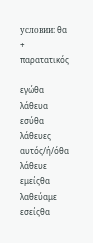условии: θα + παρατατικός

εγώθα λάθευα
εσύθα λάθευες
αυτός/ή/όθα λάθευε
εμείςθα λαθεύαμε
εσείςθα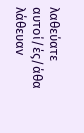λαθεύατε
αυτοί/ές/άθα λάθευαν